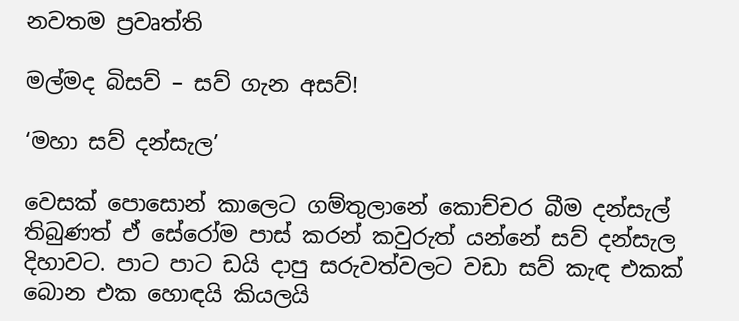නවතම ප්‍රවෘත්ති

මල්මද බිසව් – සව් ගැන අසව්!

‘මහා සව් දන්සැල’

වෙසක් පොසොන් කාලෙට ගම්තුලානේ කොච්චර බීම දන්සැල් තිබුණත් ඒ සේරෝම පාස් කරන් කවුරුත් යන්නේ සව් දන්සැල දිහාවට. පාට පාට ඩයි දාපු සරුවත්වලට වඩා සව් කැඳ එකක් බොන එක හොඳයි කියලයි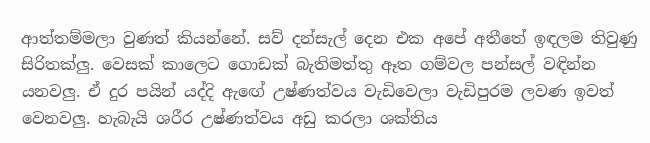ආත්තම්මලා වුණත් කියන්නේ. සව් දන්සැල් දෙන එක අපේ අතීතේ ඉඳලම තිවුණු සිරිතක්ලු. වෙසක් කාලෙට ගොඩක් බැතිමත්තු ඈත ගම්වල පන්සල් වඳින්න යනවලු. ඒ දුර පයින් යද්දි ඇඟේ උෂ්ණත්වය වැඩිවෙලා වැඩිපුරම ලවණ ඉවත් වෙනවලු. හැබැයි ශරීර උෂ්ණත්වය අඩු කරලා ශක්තිය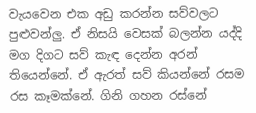වැයවෙන එක අඩු කරන්න සව්වලට පුළුවන්ලු. ඒ නිසයි වෙසක් බලන්න යද්දි මග දිගට සව් කැඳ දෙන්න අරන් තියෙන්නේ. ඒ ඇරත් සව් කියන්නේ රසම රස කෑමක්නේ. ගිනි ගහන රස්නේ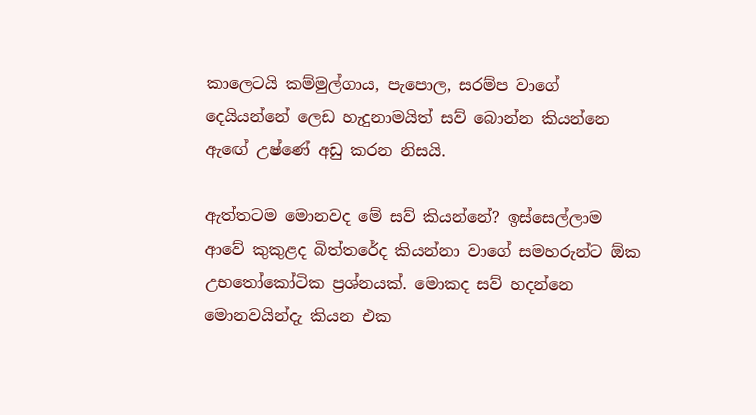කාලෙටයි කම්මුල්ගාය, පැපොල, සරම්ප වාගේ දෙයියන්නේ ලෙඩ හැදුනාමයිත් සව් බොන්න කියන්නෙ ඇඟේ උෂ්ණේ අඩු කරන නිසයි.

ඇත්තටම මොනවද මේ සව් කියන්නේ? ඉස්සෙල්ලාම ආවේ කුකුළද බිත්තරේද කියන්නා වාගේ සමහරුන්ට ඕක උභතෝකෝටික ප්‍රශ්නයක්. මොකද සව් හදන්නෙ මොනවයින්දැ කියන එක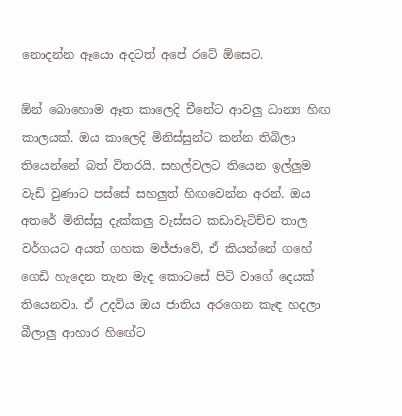නොදන්න ඈයො අදටත් අපේ රටේ ඕසෙට.

ඕන් බොහොම ඈත කාලෙදි චීනේට ආවලු ධාන්‍ය හිඟ කාලයක්. ඔය කාලෙදි මිනිස්සුන්ට කන්න තිබිලා තියෙන්නේ බත් විතරයි. සහල්වලට තියෙන ඉල්ලුම වැඩි වුණාට පස්සේ සහලුත් හිඟවෙන්න අරන්. ඔය අතරේ මිනිස්සු දැක්කලු වැස්සට කඩාවැටිච්ච තාල වර්ගයට අයත් ගහක මජ්ජාවේ, ඒ කියන්නේ ගහේ ගෙඩි හැදෙන තැන මැද කොටසේ පිටි වාගේ දෙයක් තියෙනවා. ඒ උදවිය ඔය ජාතිය අරගෙන කැඳ හදලා බීලාලු ආහාර හිඟේට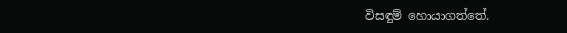විසඳුම් හොයාගත්තේ.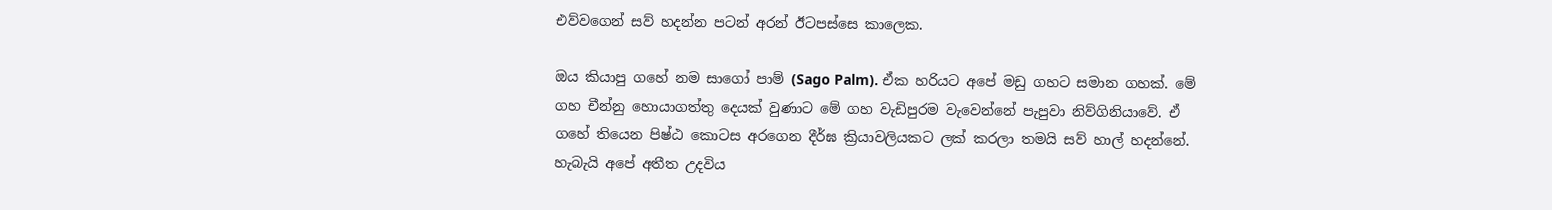එව්වගෙන් සව් හදන්න පටන් අරන් ඊටපස්සෙ කාලෙක.

ඔය කියාපු ගහේ නම සාගෝ පාම් (Sago Palm). ඒක හරියට අපේ මඩු ගහට සමාන ගහක්. මේ ගහ චීන්නු හොයාගත්තු දෙයක් වුණාට මේ ගහ වැඩිපුරම වැවෙන්නේ පැපුවා නිව්ගිනියාවේ. ඒ ගහේ තියෙන පිෂ්ඨ කොටස අරගෙන දීර්ඝ ක්‍රියාවලියකට ලක් කරලා තමයි සව් හාල් හදන්නේ. හැබැයි අපේ අතීත උදවිය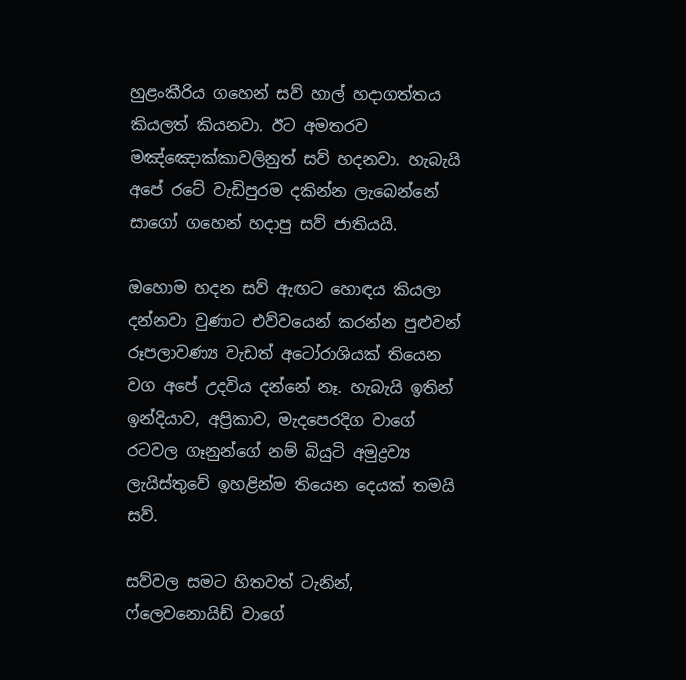හුළංකීරිය ගහෙන් සව් හාල් හදාගත්තය කියලත් කියනවා. ඊට අමතරව මඤ්ඤොක්කාවලිනුත් සව් හදනවා. හැබැයි අපේ රටේ වැඩිපුරම දකින්න ලැබෙන්නේ සාගෝ ගහෙන් හදාපු සව් ජාතියයි.

ඔහොම හදන සව් ඇඟට හොඳය කියලා දන්නවා වුණාට එව්වයෙන් කරන්න පුළුවන් රූපලාවණ්‍ය වැඩත් අටෝරාශියක් තියෙන වග අපේ උදවිය දන්නේ නෑ. හැබැයි ඉතින් ඉන්දියාව, අප්‍රිකාව, මැදපෙරදිග වාගේ රටවල ගෑනුන්ගේ නම් බියුටි අමුද්‍රව්‍ය ලැයිස්තුවේ ඉහළින්ම තියෙන දෙයක් තමයි සව්.

සව්වල සමට හිතවත් ටැනින්, ෆ්ලෙවනොයිඩ් වාගේ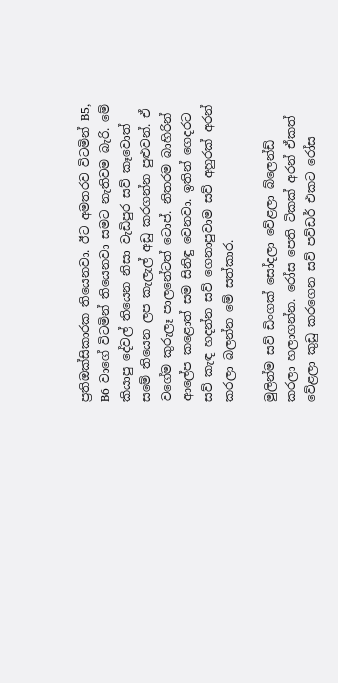ප්‍රතිඔක්සිකාරක තියෙනවා. ඊට අමතරව විටමින් B5, B6 වාගේ විටමින් තියෙනවා සමට නැතිවම බැරි. මේ කියාපු දේවල් තියෙන නිසා වැඩිපුර සව් කෑවොත් සමේ තියෙන ලප කැලැල් අඩු කරගන්න පුළුවන්. ඒ වගේම කුරුලෑ පාලනේටත් ටොප්. නිතරම බාහිරින් ආලේප කළොත් සම සිනිඳු වෙනවා. ඉතින් ගෙදරට සව් කැඳ හදන්න සව් ගෙනාපුවාම සව් අහුරක් අරන් කරලා බලන්න මේ සත්කාර.

මුලින්ම සව් ඩිංගක් සෝදලා වේළලා බ්ලෙන්ඩ් කරලා හලාගන්න. රෝස පෙති ටිකක් අරන් ඒකත් වේළලා කුඩු කරගෙන සව් පව්ඩර් එකට රෝස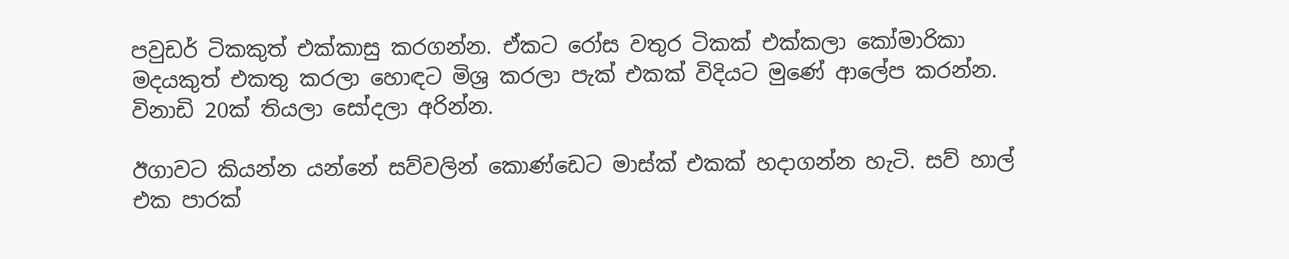පවුඩර් ටිකකුත් එක්කාසු කරගන්න. ඒකට රෝස වතුර ටිකක් එක්කලා කෝමාරිකා මදයකුත් එකතු කරලා හොඳට මිශ්‍ර කරලා පැක් එකක් විදියට මුණේ ආලේප කරන්න. විනාඩි 20ක් තියලා සෝදලා අරින්න.

ඊගාවට කියන්න යන්නේ සව්වලින් කොණ්ඩෙට මාස්ක් එකක් හදාගන්න හැටි. සව් හාල් එක පාරක්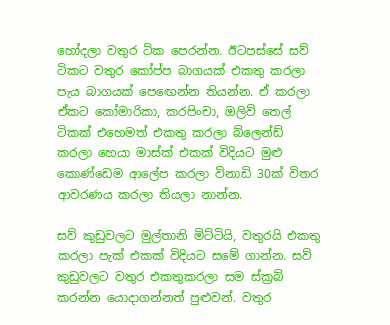හෝදලා වතුර ටික පෙරන්න. ඊටපස්සේ සව් ටිකට වතුර කෝප්ප බාගයක් එකතු කරලා පැය බාගයක් පෙඟෙන්න තියන්න. ඒ කරලා ඒකට කෝමාරිකා, කරපිංචා, ඔලිව් තෙල් ටිකක් එහෙමත් එකතු කරලා බ්ලෙන්ඩ් කරලා හෙයා මාස්ක් එකක් විදියට මුළු කොණ්ඩෙම ආලේප කරලා විනාඩි 30ක් විතර ආවරණය කරලා තියලා නාන්න.

සව් කුඩුවලට මුල්තානි මිට්ටියි, වතුරයි එකතු කරලා පැක් එකක් විදියට සමේ ගාන්න. සව් කුඩුවලට වතුර එකතුකරලා සම ස්ක්‍රබ් කරන්න යොදාගන්නත් පුළුවන්. වතුර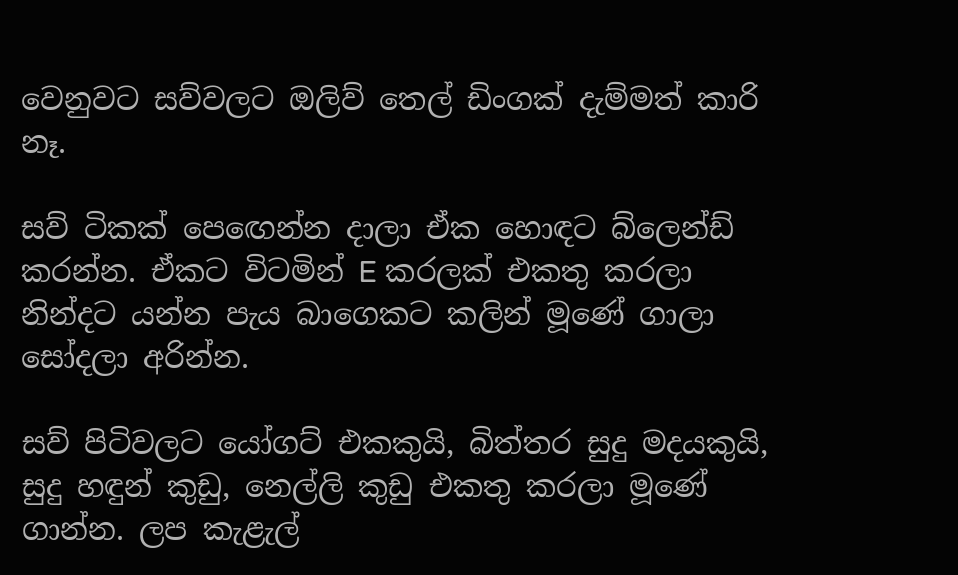වෙනුවට සව්වලට ඔලිව් තෙල් ඩිංගක් දැම්මත් කාරි නෑ.

සව් ටිකක් පෙඟෙන්න දාලා ඒක හොඳට බ්ලෙන්ඩ් කරන්න. ඒකට විටමින් E කරලක් එකතු කරලා නින්දට යන්න පැය බාගෙකට කලින් මූණේ ගාලා සෝදලා අරින්න.

සව් පිටිවලට යෝගට් එකකුයි, බිත්තර සුදු මදයකුයි, සුදු හඳුන් කුඩු, නෙල්ලි කුඩු එකතු කරලා මූණේ ගාන්න. ලප කැළැල්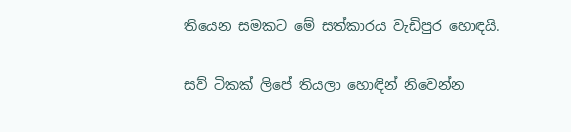තියෙන සමකට මේ සත්කාරය වැඩිපුර හොඳයි.

සව් ටිකක් ලිපේ තියලා හොඳින් නිවෙන්න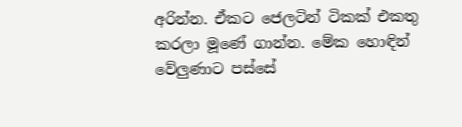අරින්න. ඒකට ජෙලටින් ටිකක් එකතු කරලා මූණේ ගාන්න. මේක හොඳින් වේලුණාට පස්සේ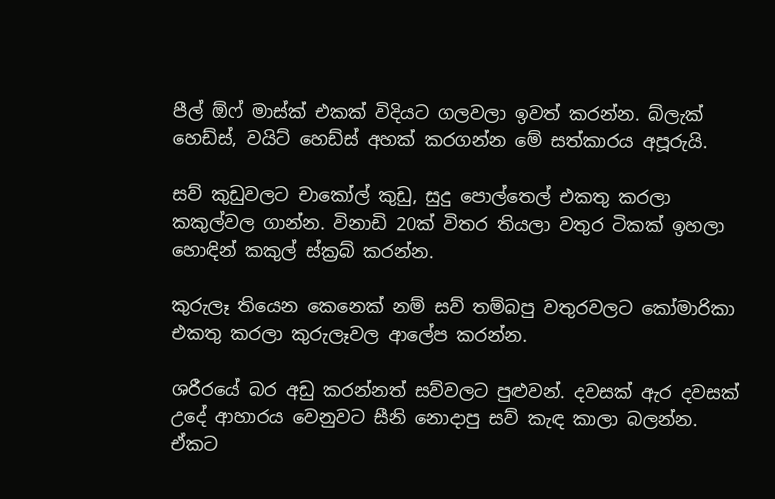පීල් ‍‍ඕෆ් මාස්ක් එකක් විදියට ගලවලා ඉවත් කරන්න. බ්ලැක් හෙඩ්ස්, වයිට් හෙඩ්ස් අහක් කරගන්න මේ සත්කාරය අපූරුයි.

සව් කුඩුවලට චාකෝල් කුඩු, සුදු පොල්තෙල් එකතු කරලා කකුල්වල ගාන්න. විනාඩි 20ක් විතර තියලා වතුර ටිකක් ඉහලා හොඳින් කකුල් ස්ක්‍රබ් කරන්න.

කුරුලෑ තියෙන කෙනෙක් නම් සව් තම්බපු වතුරවලට කෝමාරිකා එකතු කරලා කුරුලෑවල ආලේප කරන්න.

ශරීරයේ බර අඩු කරන්නත් සව්වලට පුළුවන්. දවසක් ඇර දවසක් උදේ ආහාරය වෙනුවට සීනි නොදාපු සව් කැඳ කාලා බලන්න. ඒකට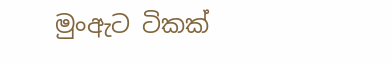මුංඇට ටිකක්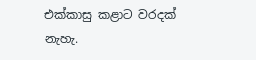එක්කාසු කළාට වරදක් නැහැ.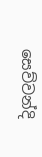සෙව්වන්දි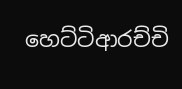හෙට්ටිආරච්චි